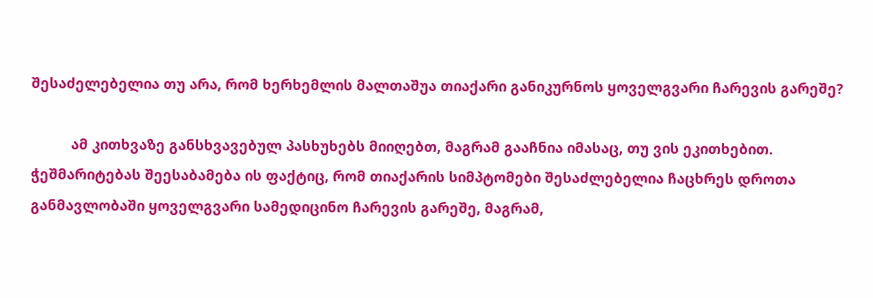შესაძელებელია თუ არა, რომ ხერხემლის მალთაშუა თიაქარი განიკურნოს ყოველგვარი ჩარევის გარეშე?

          ამ კითხვაზე განსხვავებულ პასხუხებს მიიღებთ, მაგრამ გააჩნია იმასაც, თუ ვის ეკითხებით. ჭეშმარიტებას შეესაბამება ის ფაქტიც, რომ თიაქარის სიმპტომები შესაძლებელია ჩაცხრეს დროთა განმავლობაში ყოველგვარი სამედიცინო ჩარევის გარეშე, მაგრამ,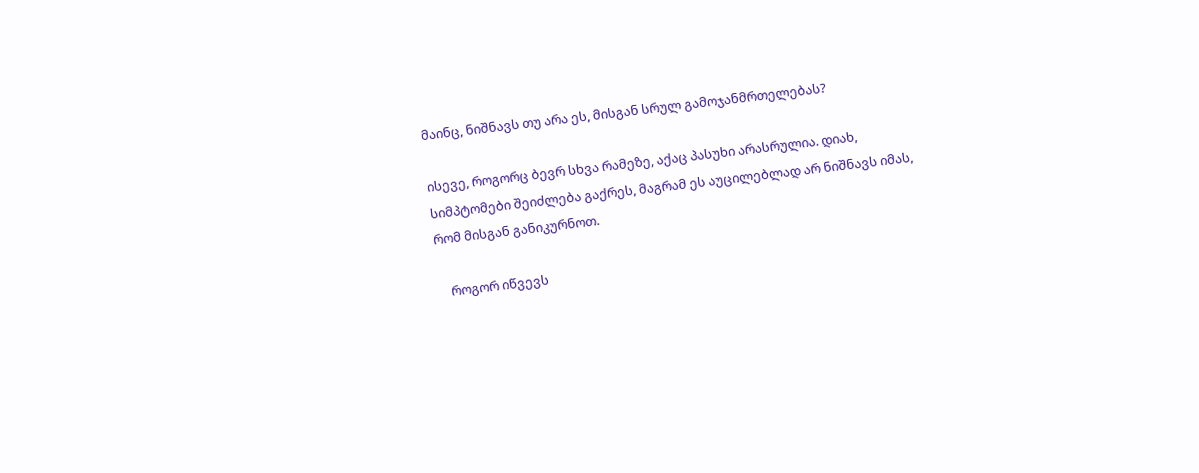მაინც, ნიშნავს თუ არა ეს, მისგან სრულ გამოჯანმრთელებას?

ისევე, როგორც ბევრ სხვა რამეზე, აქაც პასუხი არასრულია. დიახ, სიმპტომები შეიძლება გაქრეს, მაგრამ ეს აუცილებლად არ ნიშნავს იმას, რომ მისგან განიკურნოთ.

    როგორ იწვევს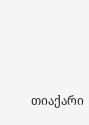თიაქარი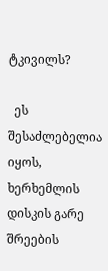ტკივილს?

  ეს შესაძლებელია იყოს, ხერხემლის დისკის გარე შრეების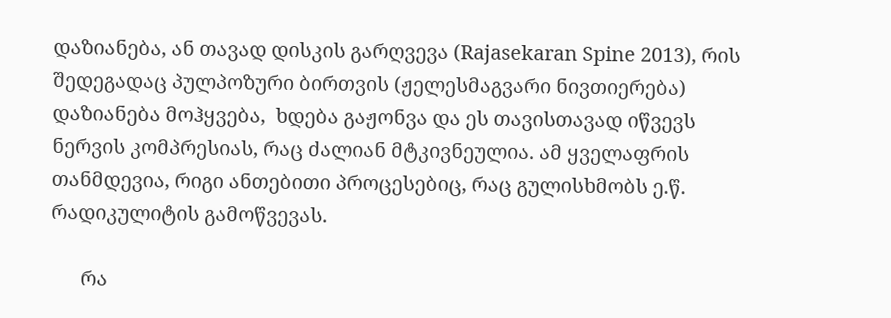დაზიანება, ან თავად დისკის გარღვევა (Rajasekaran Spine 2013), რის შედეგადაც პულპოზური ბირთვის (ჟელესმაგვარი ნივთიერება) დაზიანება მოჰყვება,  ხდება გაჟონვა და ეს თავისთავად იწვევს ნერვის კომპრესიას, რაც ძალიან მტკივნეულია. ამ ყველაფრის თანმდევია, რიგი ანთებითი პროცესებიც, რაც გულისხმობს ე.წ. რადიკულიტის გამოწვევას.

      რა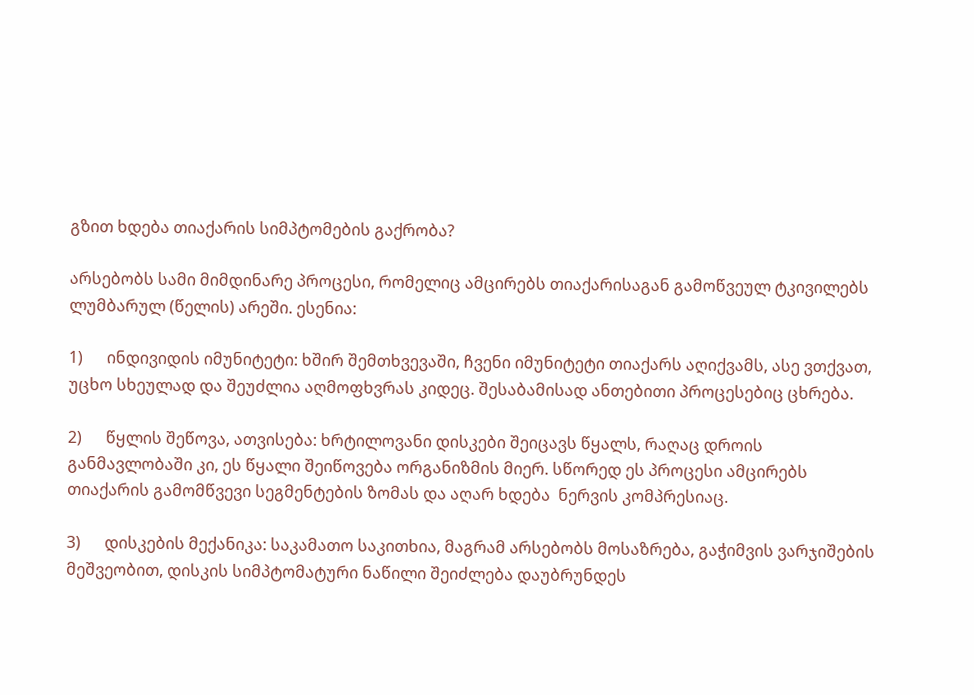გზით ხდება თიაქარის სიმპტომების გაქრობა?

არსებობს სამი მიმდინარე პროცესი, რომელიც ამცირებს თიაქარისაგან გამოწვეულ ტკივილებს ლუმბარულ (წელის) არეში. ესენია:

1)      ინდივიდის იმუნიტეტი: ხშირ შემთხვევაში, ჩვენი იმუნიტეტი თიაქარს აღიქვამს, ასე ვთქვათ, უცხო სხეულად და შეუძლია აღმოფხვრას კიდეც. შესაბამისად ანთებითი პროცესებიც ცხრება.

2)      წყლის შეწოვა, ათვისება: ხრტილოვანი დისკები შეიცავს წყალს, რაღაც დროის განმავლობაში კი, ეს წყალი შეიწოვება ორგანიზმის მიერ. სწორედ ეს პროცესი ამცირებს თიაქარის გამომწვევი სეგმენტების ზომას და აღარ ხდება  ნერვის კომპრესიაც.

3)      დისკების მექანიკა: საკამათო საკითხია, მაგრამ არსებობს მოსაზრება, გაჭიმვის ვარჯიშების მეშვეობით, დისკის სიმპტომატური ნაწილი შეიძლება დაუბრუნდეს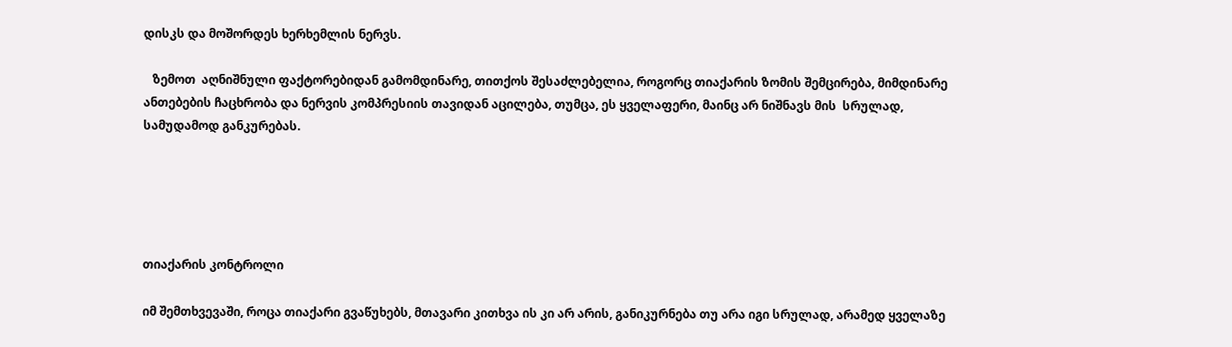დისკს და მოშორდეს ხერხემლის ნერვს.

   ზემოთ  აღნიშნული ფაქტორებიდან გამომდინარე, თითქოს შესაძლებელია, როგორც თიაქარის ზომის შემცირება, მიმდინარე ანთებების ჩაცხრობა და ნერვის კომპრესიის თავიდან აცილება, თუმცა, ეს ყველაფერი, მაინც არ ნიშნავს მის  სრულად, სამუდამოდ განკურებას.





თიაქარის კონტროლი

იმ შემთხვევაში, როცა თიაქარი გვაწუხებს, მთავარი კითხვა ის კი არ არის, განიკურნება თუ არა იგი სრულად, არამედ ყველაზე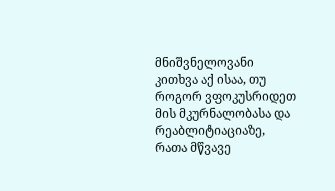მნიშვნელოვანი კითხვა აქ ისაა, თუ როგორ ვფოკუსრიდეთ მის მკურნალობასა და რეაბლიტიაციაზე, რათა მწვავე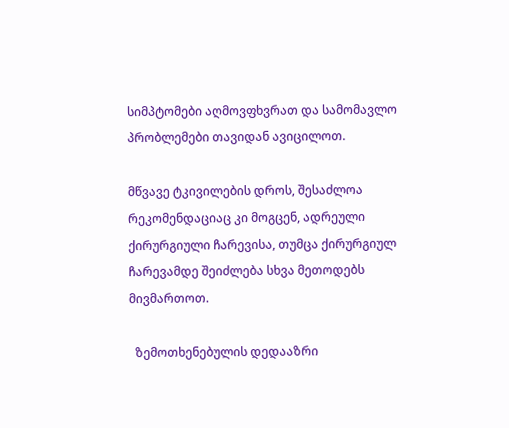სიმპტომები აღმოვფხვრათ და სამომავლო პრობლემები თავიდან ავიცილოთ.

მწვავე ტკივილების დროს, შესაძლოა რეკომენდაციაც კი მოგცენ, ადრეული ქირურგიული ჩარევისა, თუმცა ქირურგიულ ჩარევამდე შეიძლება სხვა მეთოდებს მივმართოთ.

  ზემოთხენებულის დედააზრი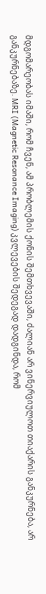მდგომარეობას იმაში, რომ ჩვენ, ამ პრობლემის ქონის შემთხვევაში, ძალიან არ ვინერვიულოთ თიაქარის განკურნება, არ განკურნებაზე. MRI (Magnetic Resonance Imaging) კვლევების შედეგად დადგინდა, რომ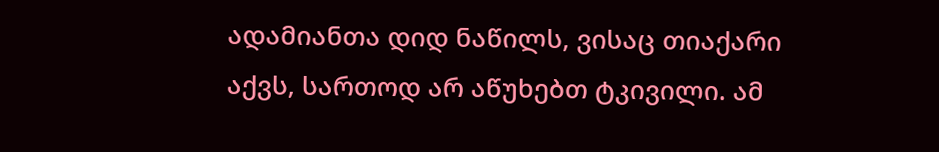ადამიანთა დიდ ნაწილს, ვისაც თიაქარი აქვს, სართოდ არ აწუხებთ ტკივილი. ამ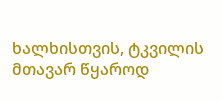ხალხისთვის, ტკვილის მთავარ წყაროდ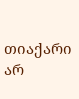თიაქარი არ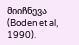მიიჩნევა (Boden et al, 1990).